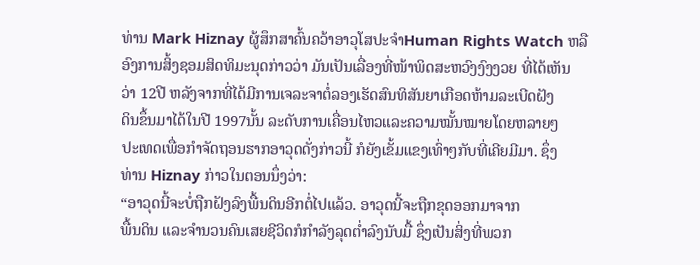ທ່ານ Mark Hiznay ຜູ້ສຶກສາຄົ້ນຄວ້າອາວຸໂສປະຈໍາHuman Rights Watch ຫລື
ອົງການສິ້ງຊອມສິດທິມະນຸດກ່າວວ່າ ມັນເປັນເລື່ອງທີ່ໜ້າພິດສະຫວົງງົງງວຍ ທີ່ໄດ້ເຫັນ
ວ່າ 12ປີ ຫລັງຈາກທີ່ໄດ້ມີການເຈລະຈາຕໍ່ລອງເຮັດສົນທິສັນຍາເກືອດຫ້າມລະເບີດຝັງ
ດິນຂຶ້ນມາໄດ້ໃນປີ 1997ນັ້ນ ລະດັບການເຄື່ອນໄຫວແລະຄວາມໝັ້ນໝາຍໂດຍຫລາຍໆ
ປະເທດເພື່ອກໍາຈັດຖອນຮາກອາວຸດດັ່ງກ່າວນີ້ ກໍຍັງເຂັ້ມແຂງເທົ່າໆກັບທີ່ເຄີຍມີມາ. ຊຶ່ງ
ທ່ານ Hiznay ກ່າວໃນຕອນນຶ່ງວ່າ:
“ອາວຸດນີ້ຈະບໍ່ຖືກຝັງລົງພື້ນດິນອີກຕໍ່ໄປແລ້ວ. ອາວຸດນີ້ຈະຖືກຂຸດອອກມາຈາກ
ພື້ນດິນ ແລະຈໍານວນຄົນເສຍຊີວິດກໍກໍາລັງລຸດຕໍ່າລົງນັບມື້ ຊຶ່ງເປັນສິ່ງທີ່ພວກ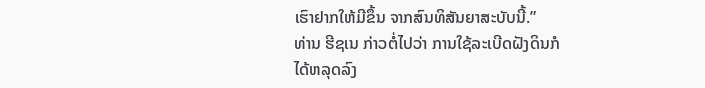ເຮົາຢາກໃຫ້ມີຂຶ້ນ ຈາກສົນທິສັນຍາສະບັບນີ້.”
ທ່ານ ຮີຊເນ ກ່າວຕໍ່ໄປວ່າ ການໃຊ້ລະເບີດຝັງດິນກໍ
ໄດ້ຫລຸດລົງ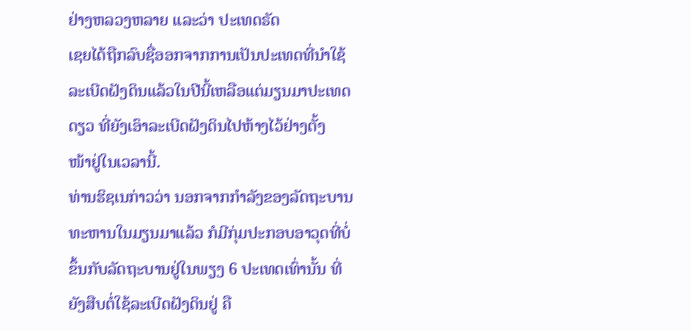ຢ່າງຫລວງຫລາຍ ແລະວ່າ ປະເທດຣັດ
ເຊຍໄດ້ຖືກລົບຊື່ອອກຈາກການເປັນປະເທດທີ່ນໍາໃຊ້
ລະເບີດຝັງດິນແລ້ວໃນປີນີ້ເຫລືອແຕ່ມຽນມາປະເທດ
ດຽວ ທີ່ຍັງເອົາລະເບີດຝັງດິນໄປຫ້າງໄວ້ຢ່າງຕັ້ງ
ໜ້າຢູ່ໃນເວລານີ້.
ທ່ານຮິຊເນກ່າວວ່າ ນອກຈາກກໍາລັງຂອງລັດຖະບານ
ທະຫານໃນມຽນມາແລ້ວ ກໍມີກຸ່ມປະກອບອາວຸດທີ່ບໍ່
ຂຶ້ນກັບລັດຖະບານຢູ່ໃນພຽງ 6 ປະເທດເທົ່ານັ້ນ ທີ່
ຍັງສືບຕໍ່ໃຊ້ລະເບີດຝັງດິນຢູ່ ຄື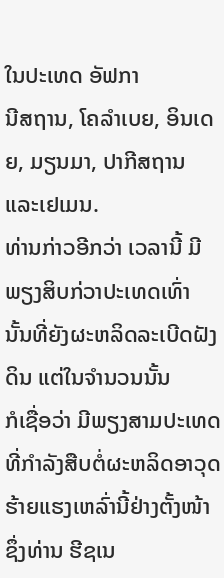ໃນປະເທດ ອັຟກາ
ນີສຖານ, ໂຄລໍາເບຍ, ອິນເດຍ, ມຽນມາ, ປາກີສຖານ ແລະເຢເມນ.
ທ່ານກ່າວອີກວ່າ ເວລານີ້ ມີພຽງສິບກ່ວາປະເທດເທົ່າ
ນັ້ນທີ່ຍັງຜະຫລິດລະເບີດຝັງດິນ ແຕ່ໃນຈໍານວນນັ້ນ
ກໍເຊື່ອວ່າ ມີພຽງສາມປະເທດທີ່ກໍາລັງສືບຕໍ່ຜະຫລິດອາວຸດຮ້າຍແຮງເຫລົ່ານີ້ຢ່າງຕັ້ງໜ້າ
ຊຶ່ງທ່ານ ຮີຊເນ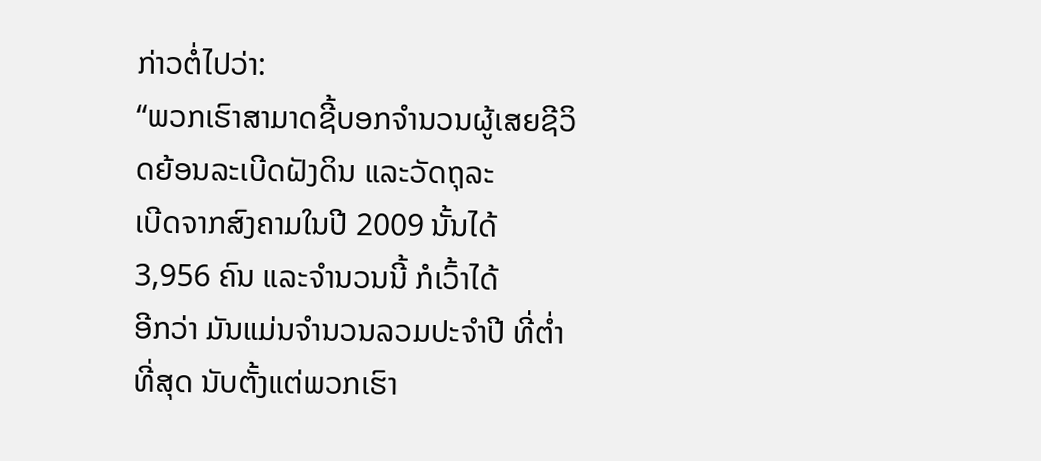ກ່າວຕໍ່ໄປວ່າ:
“ພວກເຮົາສາມາດຊີ້ບອກຈໍານວນຜູ້ເສຍຊີວິດຍ້ອນລະເບີດຝັງດິນ ແລະວັດຖຸລະ
ເບີດຈາກສົງຄາມໃນປີ 2009 ນັ້ນໄດ້ 3,956 ຄົນ ແລະຈຳນວນນີ້ ກໍເວົ້າໄດ້
ອີກວ່າ ມັນແມ່ນຈໍານວນລວມປະຈໍາປີ ທີ່ຕໍ່າທີ່ສຸດ ນັບຕັ້ງແຕ່ພວກເຮົາ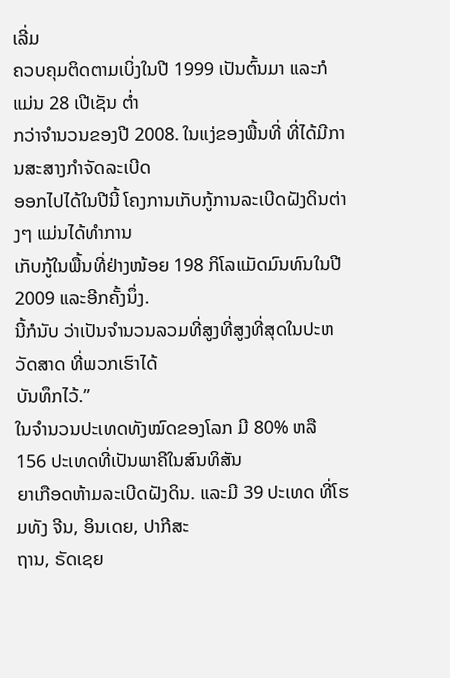ເລີ່ມ
ຄວບຄຸມຕິດຕາມເບິ່ງໃນປີ 1999 ເປັນຕົ້ນມາ ແລະກໍແມ່ນ 28 ເປີເຊັນ ຕໍ່າ
ກວ່າຈໍານວນຂອງປີ 2008. ໃນແງ່ຂອງພື້ນທີ່ ທີ່ໄດ້ມີການສະສາງກໍາຈັດລະເບີດ
ອອກໄປໄດ້ໃນປີນີ້ ໂຄງການເກັບກູ້ການລະເບີດຝັງດິນຕ່າງໆ ແມ່ນໄດ້ທໍາການ
ເກັບກູ້ໃນພື້ນທີ່ຢ່າງໜ້ອຍ 198 ກິໂລແມັດມົນທົນໃນປີ 2009 ແລະອີກຄັ້ງນຶ່ງ.
ນີ້ກໍນັບ ວ່າເປັນຈໍານວນລວມທີ່ສູງທີ່ສູງທີ່ສຸດໃນປະຫວັດສາດ ທີ່ພວກເຮົາໄດ້
ບັນທຶກໄວ້.”
ໃນຈໍານວນປະເທດທັງໝົດຂອງໂລກ ມີ 80% ຫລື 156 ປະເທດທີ່ເປັນພາຄີໃນສົນທິສັນ
ຍາເກືອດຫ້າມລະເບີດຝັງດິນ. ແລະມີ 39 ປະເທດ ທີ່ໂຮມທັງ ຈີນ, ອິນເດຍ, ປາກີສະ
ຖານ, ຣັດເຊຍ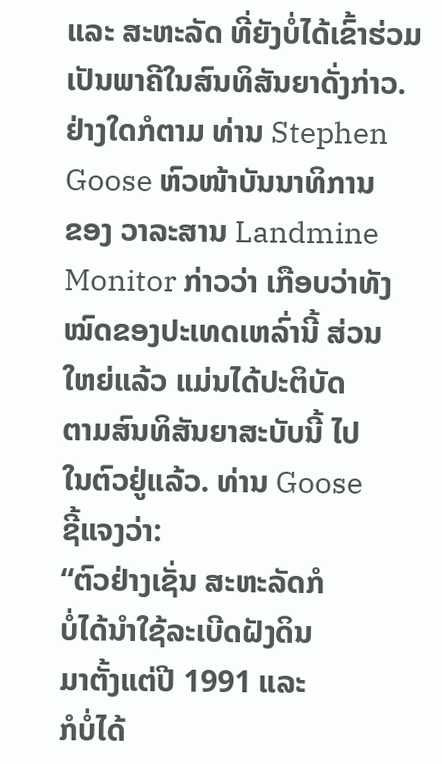ແລະ ສະຫະລັດ ທີ່ຍັງບໍ່ໄດ້ເຂົ້າຮ່ວມເປັນພາຄີໃນສົນທິສັນຍາດັ່ງກ່າວ.
ຢ່າງໃດກໍຕາມ ທ່ານ Stephen
Goose ຫົວໜ້າບັນນາທິການ
ຂອງ ວາລະສານ Landmine
Monitor ກ່າວວ່າ ເກືອບວ່າທັງ
ໝົດຂອງປະເທດເຫລົ່ານີ້ ສ່ວນ
ໃຫຍ່ແລ້ວ ແມ່ນໄດ້ປະຕິບັດ
ຕາມສົນທິສັນຍາສະບັບນີ້ ໄປ
ໃນຕົວຢູ່ແລ້ວ. ທ່ານ Goose
ຊີ້ແຈງວ່າ:
“ຕົວຢ່າງເຊັ່ນ ສະຫະລັດກໍ
ບໍ່ໄດ້ນໍາໃຊ້ລະເບີດຝັງດິນ
ມາຕັ້ງແຕ່ປີ 1991 ແລະ
ກໍບໍ່ໄດ້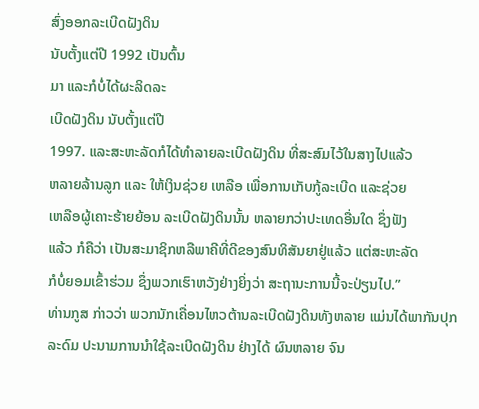ສົ່ງອອກລະເບີດຝັງດິນ
ນັບຕັ້ງແຕ່ປີ 1992 ເປັນຕົ້ນ
ມາ ແລະກໍບໍ່ໄດ້ຜະລິດລະ
ເບີດຝັງດິນ ນັບຕັ້ງແຕ່ປີ
1997. ແລະສະຫະລັດກໍໄດ້ທໍາລາຍລະເບີດຝັງດິນ ທີ່ສະສົມໄວ້ໃນສາງໄປແລ້ວ
ຫລາຍລ້ານລູກ ແລະ ໃຫ້ເງິນຊ່ວຍ ເຫລືອ ເພື່ອການເກັບກູ້ລະເບີດ ແລະຊ່ວຍ
ເຫລືອຜູ້ເຄາະຮ້າຍຍ້ອນ ລະເບີດຝັງດິນນັ້ນ ຫລາຍກວ່າປະເທດອື່ນໃດ ຊຶ່ງຟັງ
ແລ້ວ ກໍຄືວ່າ ເປັນສະມາຊິກຫລືພາຄີທີ່ດີຂອງສົນທິສັນຍາຢູ່ແລ້ວ ແຕ່ສະຫະລັດ
ກໍບໍ່ຍອມເຂົ້າຮ່ວມ ຊຶ່ງພວກເຮົາຫວັງຢ່າງຍິ່ງວ່າ ສະຖານະການນີ້ຈະປ່ຽນໄປ.”
ທ່ານກູສ ກ່າວວ່າ ພວກນັກເຄື່ອນໄຫວຕ້ານລະເບີດຝັງດິນທັງຫລາຍ ແມ່ນໄດ້ພາກັນປຸກ
ລະດົມ ປະນາມການນໍາໃຊ້ລະເບີດຝັງດິນ ຢ່າງໄດ້ ຜົນຫລາຍ ຈົນ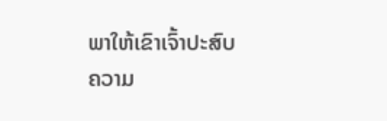ພາໃຫ້ເຂົາເຈົ້າປະສົບ
ຄວາມ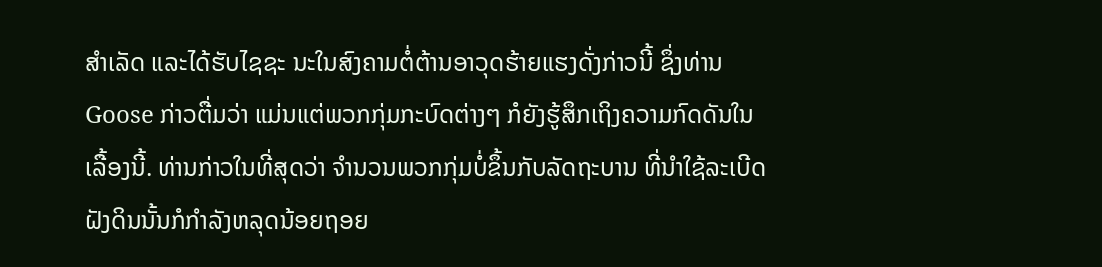ສໍາເລັດ ແລະໄດ້ຮັບໄຊຊະ ນະໃນສົງຄາມຕໍ່ຕ້ານອາວຸດຮ້າຍແຮງດັ່ງກ່າວນີ້ ຊຶ່ງທ່ານ
Goose ກ່າວຕື່ມວ່າ ແມ່ນແຕ່ພວກກຸ່ມກະບົດຕ່າງໆ ກໍຍັງຮູ້ສຶກເຖິງຄວາມກົດດັນໃນ
ເລື້ອງນີ້. ທ່ານກ່າວໃນທີ່ສຸດວ່າ ຈໍານວນພວກກຸ່ມບໍ່ຂຶ້ນກັບລັດຖະບານ ທີ່ນໍາໃຊ້ລະເບີດ
ຝັງດິນນັ້ນກໍກໍາລັງຫລຸດນ້ອຍຖອຍ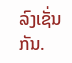ລົງເຊັ່ນກັນ.